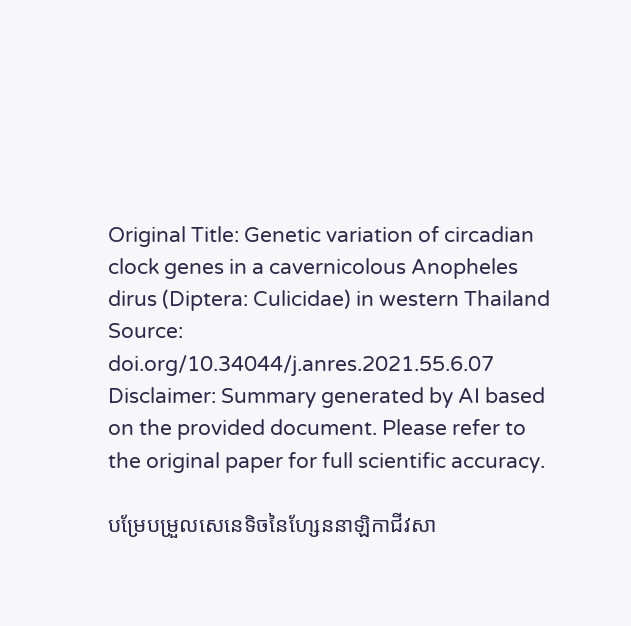Original Title: Genetic variation of circadian clock genes in a cavernicolous Anopheles dirus (Diptera: Culicidae) in western Thailand
Source: doi.org/10.34044/j.anres.2021.55.6.07
Disclaimer: Summary generated by AI based on the provided document. Please refer to the original paper for full scientific accuracy.

បម្រែបម្រួលសេនេទិចនៃហ្សែននាឡិកាជីវសា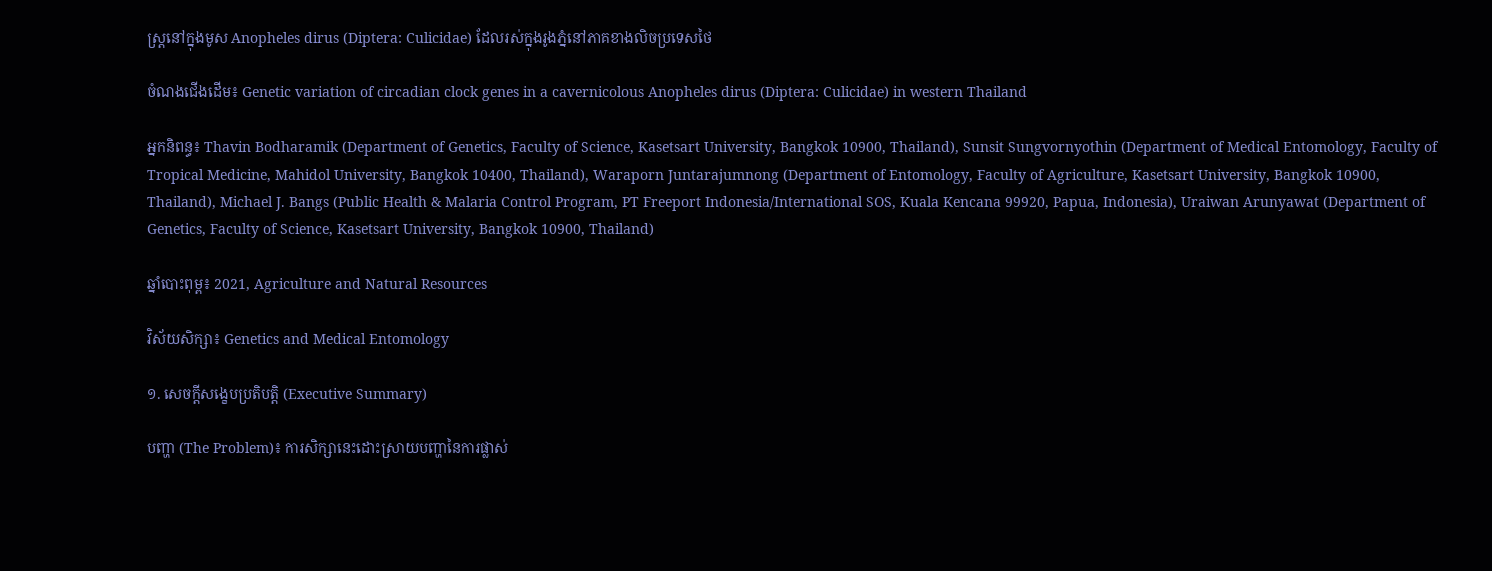ស្ត្រនៅក្នុងមូស Anopheles dirus (Diptera: Culicidae) ដែលរស់ក្នុងរូងភ្នំនៅភាគខាងលិចប្រទេសថៃ

ចំណងជើងដើម៖ Genetic variation of circadian clock genes in a cavernicolous Anopheles dirus (Diptera: Culicidae) in western Thailand

អ្នកនិពន្ធ៖ Thavin Bodharamik (Department of Genetics, Faculty of Science, Kasetsart University, Bangkok 10900, Thailand), Sunsit Sungvornyothin (Department of Medical Entomology, Faculty of Tropical Medicine, Mahidol University, Bangkok 10400, Thailand), Waraporn Juntarajumnong (Department of Entomology, Faculty of Agriculture, Kasetsart University, Bangkok 10900, Thailand), Michael J. Bangs (Public Health & Malaria Control Program, PT Freeport Indonesia/International SOS, Kuala Kencana 99920, Papua, Indonesia), Uraiwan Arunyawat (Department of Genetics, Faculty of Science, Kasetsart University, Bangkok 10900, Thailand)

ឆ្នាំបោះពុម្ព៖ 2021, Agriculture and Natural Resources

វិស័យសិក្សា៖ Genetics and Medical Entomology

១. សេចក្តីសង្ខេបប្រតិបត្តិ (Executive Summary)

បញ្ហា (The Problem)៖ ការសិក្សានេះដោះស្រាយបញ្ហានៃការផ្លាស់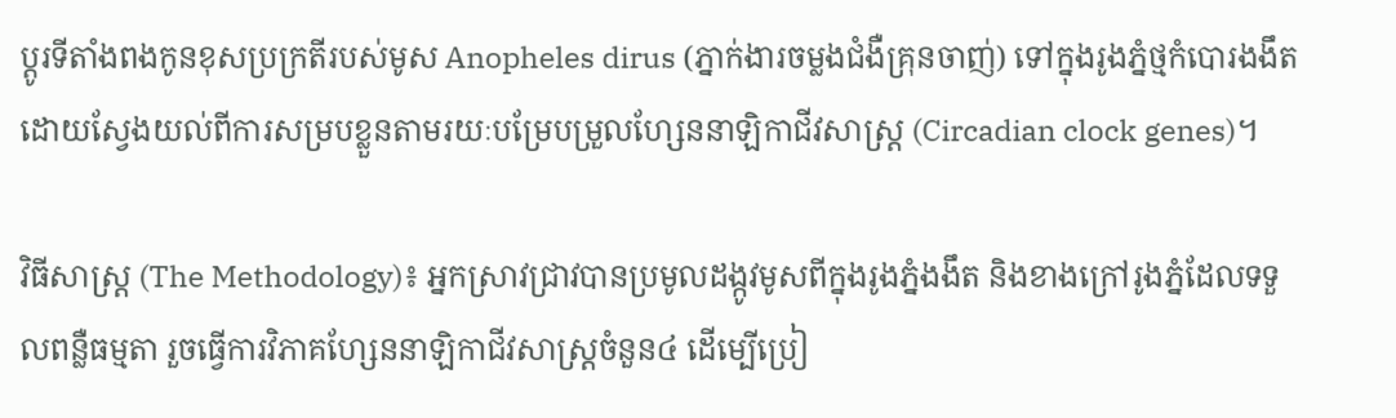ប្តូរទីតាំងពងកូនខុសប្រក្រតីរបស់មូស Anopheles dirus (ភ្នាក់ងារចម្លងជំងឺគ្រុនចាញ់) ទៅក្នុងរូងភ្នំថ្មកំបោរងងឹត ដោយស្វែងយល់ពីការសម្របខ្លួនតាមរយៈបម្រែបម្រួលហ្សែននាឡិកាជីវសាស្ត្រ (Circadian clock genes)។

វិធីសាស្ត្រ (The Methodology)៖ អ្នកស្រាវជ្រាវបានប្រមូលដង្កូវមូសពីក្នុងរូងភ្នំងងឹត និងខាងក្រៅរូងភ្នំដែលទទួលពន្លឺធម្មតា រួចធ្វើការវិភាគហ្សែននាឡិកាជីវសាស្ត្រចំនួន៤ ដើម្បើប្រៀ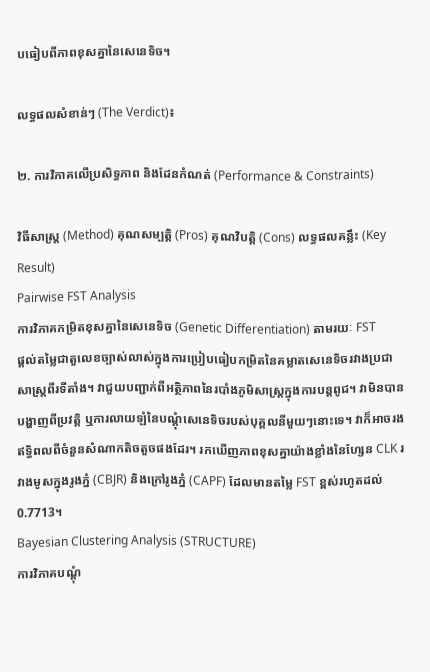បធៀបពីភាពខុសគ្នានៃសេនេទិច។

លទ្ធផលសំខាន់ៗ (The Verdict)៖

២. ការវិភាគលើប្រសិទ្ធភាព និងដែនកំណត់ (Performance & Constraints)

វិធីសាស្ត្រ (Method) គុណសម្បត្តិ (Pros) គុណវិបត្តិ (Cons) លទ្ធផលគន្លឹះ (Key Result)
Pairwise FST Analysis
ការវិភាគកម្រិតខុសគ្នានៃសេនេទិច (Genetic Differentiation) តាមរយៈ FST
ផ្តល់តម្លៃជាតួលេខច្បាស់លាស់ក្នុងការប្រៀបធៀបកម្រិតនៃគម្លាតសេនេទិចរវាងប្រជាសាស្ត្រពីរទីតាំង។ វាជួយបញ្ជាក់ពីអត្ថិភាពនៃរបាំងភូមិសាស្ត្រក្នុងការបន្តពូជ។ វាមិនបានបង្ហាញពីប្រវត្តិ ឬការលាយឡំនៃបណ្តុំសេនេទិចរបស់បុគ្គលនីមួយៗនោះទេ។ វាក៏អាចរងឥទ្ធិពលពីចំនួនសំណាកតិចតួចផងដែរ។ រកឃើញភាពខុសគ្នាយ៉ាងខ្លាំងនៃហ្សែន CLK រវាងមូសក្នុងរូងភ្នំ (CBJR) និងក្រៅរូងភ្នំ (CAPF) ដែលមានតម្លៃ FST ខ្ពស់រហូតដល់ 0.7713។
Bayesian Clustering Analysis (STRUCTURE)
ការវិភាគបណ្តុំ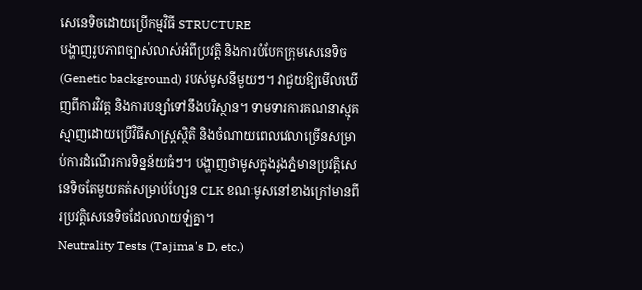សេនេទិចដោយប្រើកម្មវិធី STRUCTURE
បង្ហាញរូបភាពច្បាស់លាស់អំពីប្រវត្តិ និងការបំបែកក្រុមសេនេទិច (Genetic background) របស់មូសនីមួយៗ។ វាជួយឱ្យមើលឃើញពីការវិវត្ត និងការបន្សាំទៅនឹងបរិស្ថាន។ ទាមទារការគណនាស្មុគស្មាញដោយប្រើវិធីសាស្ត្រស្ថិតិ និងចំណាយពេលវេលាច្រើនសម្រាប់ការដំណើរការទិន្នន័យធំៗ។ បង្ហាញថាមូសក្នុងរូងភ្នំមានប្រវត្តិសេនេទិចតែមួយគត់សម្រាប់ហ្សែន CLK ខណៈមូសនៅខាងក្រៅមានពីរប្រវត្តិសេនេទិចដែលលាយឡំគ្នា។
Neutrality Tests (Tajima's D, etc.)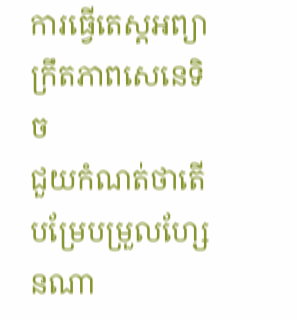ការធ្វើតេស្តអព្យាក្រឹតភាពសេនេទិច
ជួយកំណត់ថាតើបម្រែបម្រួលហ្សែនណា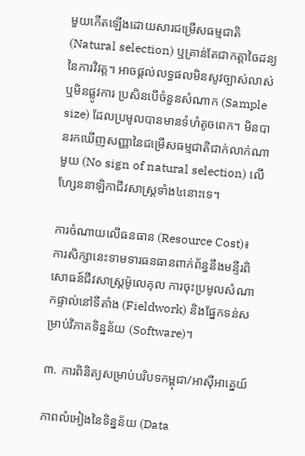មួយកើតឡើងដោយសារជម្រើសធម្មជាតិ (Natural selection) ឬគ្រាន់តែជាកត្តាចៃដន្យនៃការវិវត្ត។ អាចផ្តល់លទ្ធផលមិនសូវច្បាស់លាស់ ឬមិនផ្លូវការ ប្រសិនបើចំនួនសំណាក (Sample size) ដែលប្រមូលបានមានទំហំតូចពេក។ មិនបានរកឃើញសញ្ញានៃជម្រើសធម្មជាតិជាក់លាក់ណាមួយ (No sign of natural selection) លើហ្សែននាឡិកាជីវសាស្ត្រទាំង៤នោះទេ។

ការចំណាយលើធនធាន (Resource Cost)៖ ការសិក្សានេះទាមទារធនធានពាក់ព័ន្ធនឹងមន្ទីរពិសោធន៍ជីវសាស្ត្រម៉ូលេគុល ការចុះប្រមូលសំណាកផ្ទាល់នៅទីតាំង (Fieldwork) និងផ្នែកទន់សម្រាប់វិភាគទិន្នន័យ (Software)។

៣. ការពិនិត្យសម្រាប់បរិបទកម្ពុជា/អាស៊ីអាគ្នេយ៍

ភាពលំអៀងនៃទិន្នន័យ (Data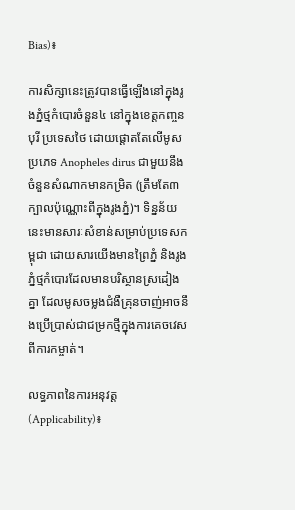Bias)៖

ការសិក្សានេះត្រូវបានធ្វើឡើងនៅក្នុងរូងភ្នំថ្មកំបោរចំនួន៤ នៅក្នុងខេត្តកញ្ចនបុរី ប្រទេសថៃ ដោយផ្តោតតែលើមូសប្រភេទ Anopheles dirus ជាមួយនឹងចំនួនសំណាកមានកម្រិត (ត្រឹមតែ៣ក្បាលប៉ុណ្ណោះពីក្នុងរូងភ្នំ)។ ទិន្នន័យនេះមានសារៈសំខាន់សម្រាប់ប្រទេសកម្ពុជា ដោយសារយើងមានព្រៃភ្នំ និងរូងភ្នំថ្មកំបោរដែលមានបរិស្ថានស្រដៀងគ្នា ដែលមូសចម្លងជំងឺគ្រុនចាញ់អាចនឹងប្រើប្រាស់ជាជម្រកថ្មីក្នុងការគេចវេសពីការកម្ចាត់។

លទ្ធភាពនៃការអនុវត្ត (Applicability)៖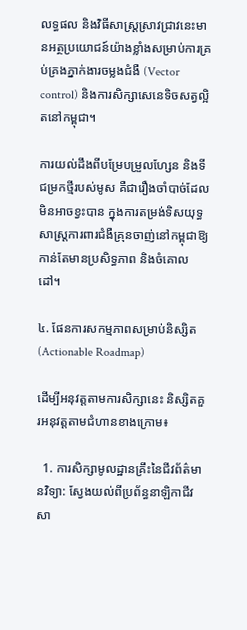លទ្ធផល និងវិធីសាស្ត្រស្រាវជ្រាវនេះមានអត្ថប្រយោជន៍យ៉ាងខ្លាំងសម្រាប់ការគ្រប់គ្រងភ្នាក់ងារចម្លងជំងឺ (Vector control) និងការសិក្សាសេនេទិចសត្វល្អិតនៅកម្ពុជា។

ការយល់ដឹងពីបម្រែបម្រួលហ្សែន និងទីជម្រកថ្មីរបស់មូស គឺជារឿងចាំបាច់ដែលមិនអាចខ្វះបាន ក្នុងការតម្រង់ទិសយុទ្ធសាស្ត្រការពារជំងឺគ្រុនចាញ់នៅកម្ពុជាឱ្យកាន់តែមានប្រសិទ្ធភាព និងចំគោលដៅ។

៤. ផែនការសកម្មភាពសម្រាប់និស្សិត (Actionable Roadmap)

ដើម្បីអនុវត្តតាមការសិក្សានេះ និស្សិតគួរអនុវត្តតាមជំហានខាងក្រោម៖

  1. ការសិក្សាមូលដ្ឋានគ្រឹះនៃជីវព័ត៌មានវិទ្យា: ស្វែងយល់ពីប្រព័ន្ធនាឡិកាជីវសា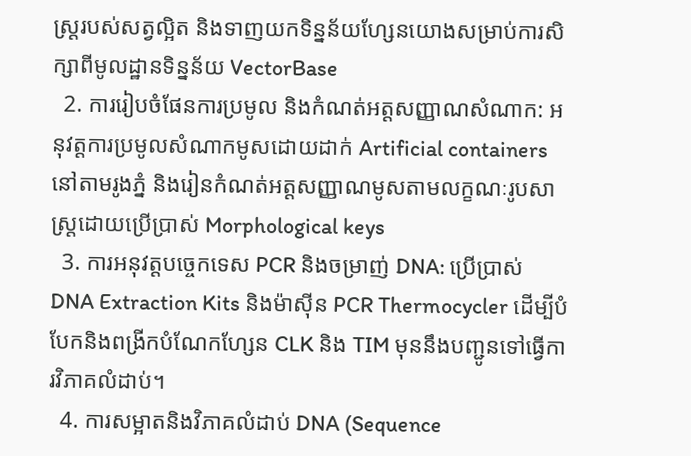ស្ត្ររបស់សត្វល្អិត និងទាញយកទិន្នន័យហ្សែនយោងសម្រាប់ការសិក្សាពីមូលដ្ឋានទិន្នន័យ VectorBase
  2. ការរៀបចំផែនការប្រមូល និងកំណត់អត្តសញ្ញាណសំណាក: អនុវត្តការប្រមូលសំណាកមូសដោយដាក់ Artificial containers នៅតាមរូងភ្នំ និងរៀនកំណត់អត្តសញ្ញាណមូសតាមលក្ខណៈរូបសាស្ត្រដោយប្រើប្រាស់ Morphological keys
  3. ការអនុវត្តបច្ចេកទេស PCR និងចម្រាញ់ DNA: ប្រើប្រាស់ DNA Extraction Kits និងម៉ាស៊ីន PCR Thermocycler ដើម្បីបំបែកនិងពង្រីកបំណែកហ្សែន CLK និង TIM មុននឹងបញ្ជូនទៅធ្វើការវិភាគលំដាប់។
  4. ការសម្អាតនិងវិភាគលំដាប់ DNA (Sequence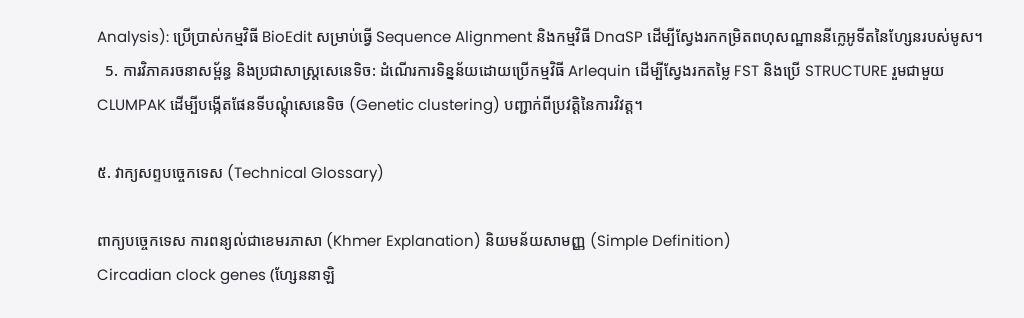Analysis): ប្រើប្រាស់កម្មវិធី BioEdit សម្រាប់ធ្វើ Sequence Alignment និងកម្មវិធី DnaSP ដើម្បីស្វែងរកកម្រិតពហុសណ្ឋាននីក្លេអូទីតនៃហ្សែនរបស់មូស។
  5. ការវិភាគរចនាសម្ព័ន្ធ និងប្រជាសាស្ត្រសេនេទិច: ដំណើរការទិន្នន័យដោយប្រើកម្មវិធី Arlequin ដើម្បីស្វែងរកតម្លៃ FST និងប្រើ STRUCTURE រួមជាមួយ CLUMPAK ដើម្បីបង្កើតផែនទីបណ្តុំសេនេទិច (Genetic clustering) បញ្ជាក់ពីប្រវត្តិនៃការវិវត្ត។

៥. វាក្យសព្ទបច្ចេកទេស (Technical Glossary)

ពាក្យបច្ចេកទេស ការពន្យល់ជាខេមរភាសា (Khmer Explanation) និយមន័យសាមញ្ញ (Simple Definition)
Circadian clock genes (ហ្សែននាឡិ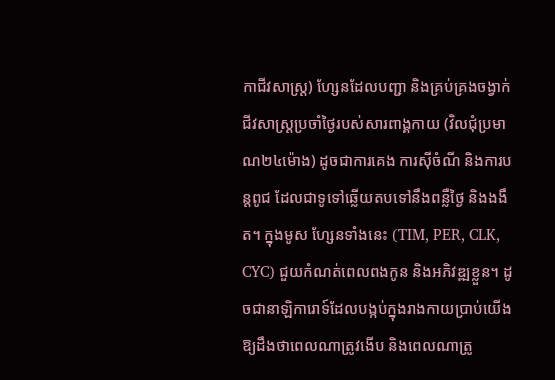កាជីវសាស្ត្រ) ហ្សែនដែលបញ្ជា និងគ្រប់គ្រងចង្វាក់ជីវសាស្ត្រប្រចាំថ្ងៃរបស់សារពាង្គកាយ (វិលជុំប្រមាណ២៤ម៉ោង) ដូចជាការគេង ការស៊ីចំណី និងការបន្តពូជ ដែលជាទូទៅឆ្លើយតបទៅនឹងពន្លឺថ្ងៃ និងងងឹត។ ក្នុងមូស ហ្សែនទាំងនេះ (TIM, PER, CLK, CYC) ជួយកំណត់ពេលពងកូន និងអភិវឌ្ឍខ្លួន។ ដូចជានាឡិការោទ៍ដែលបង្កប់ក្នុងរាងកាយប្រាប់យើងឱ្យដឹងថាពេលណាត្រូវងើប និងពេលណាត្រូ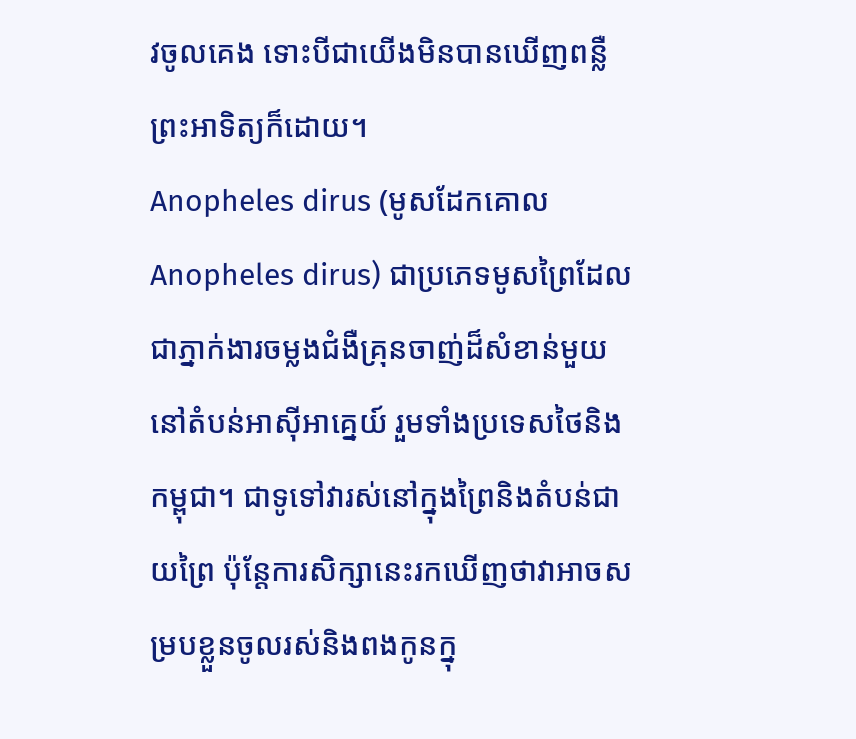វចូលគេង ទោះបីជាយើងមិនបានឃើញពន្លឺព្រះអាទិត្យក៏ដោយ។
Anopheles dirus (មូសដែកគោល Anopheles dirus) ជាប្រភេទមូសព្រៃដែលជាភ្នាក់ងារចម្លងជំងឺគ្រុនចាញ់ដ៏សំខាន់មួយនៅតំបន់អាស៊ីអាគ្នេយ៍ រួមទាំងប្រទេសថៃនិងកម្ពុជា។ ជាទូទៅវារស់នៅក្នុងព្រៃនិងតំបន់ជាយព្រៃ ប៉ុន្តែការសិក្សានេះរកឃើញថាវាអាចសម្របខ្លួនចូលរស់និងពងកូនក្នុ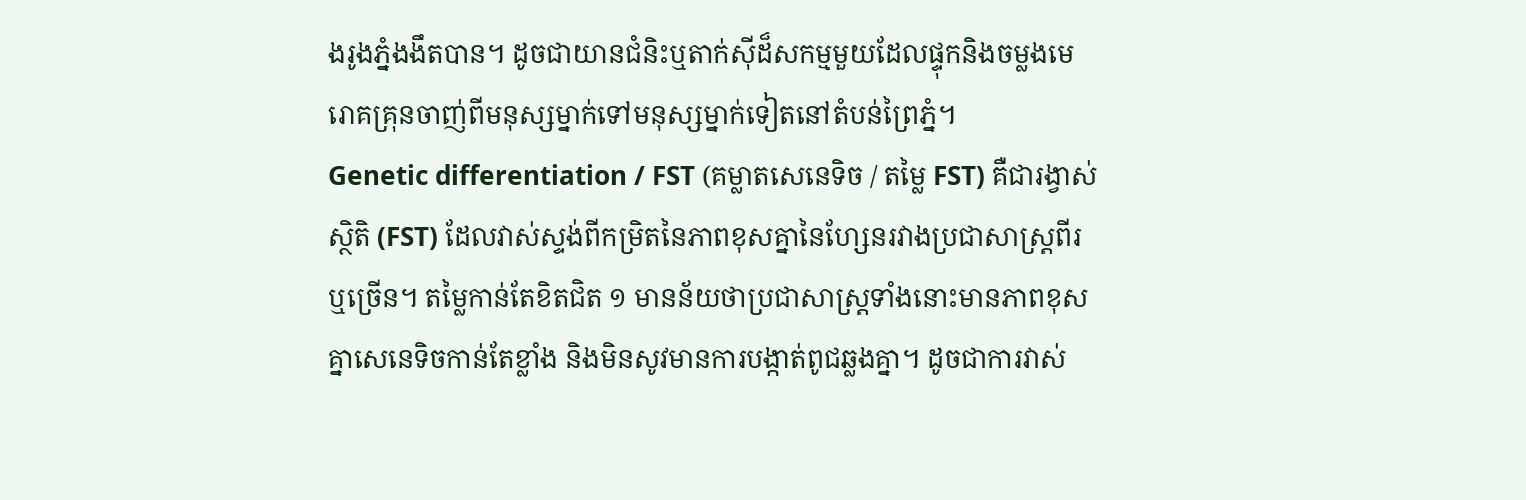ងរូងភ្នំងងឹតបាន។ ដូចជាយានជំនិះឬតាក់ស៊ីដ៏សកម្មមួយដែលផ្ទុកនិងចម្លងមេរោគគ្រុនចាញ់ពីមនុស្សម្នាក់ទៅមនុស្សម្នាក់ទៀតនៅតំបន់ព្រៃភ្នំ។
Genetic differentiation / FST (គម្លាតសេនេទិច / តម្លៃ FST) គឺជារង្វាស់ស្ថិតិ (FST) ដែលវាស់ស្ទង់ពីកម្រិតនៃភាពខុសគ្នានៃហ្សែនរវាងប្រជាសាស្ត្រពីរឬច្រើន។ តម្លៃកាន់តែខិតជិត ១ មានន័យថាប្រជាសាស្ត្រទាំងនោះមានភាពខុសគ្នាសេនេទិចកាន់តែខ្លាំង និងមិនសូវមានការបង្កាត់ពូជឆ្លងគ្នា។ ដូចជាការវាស់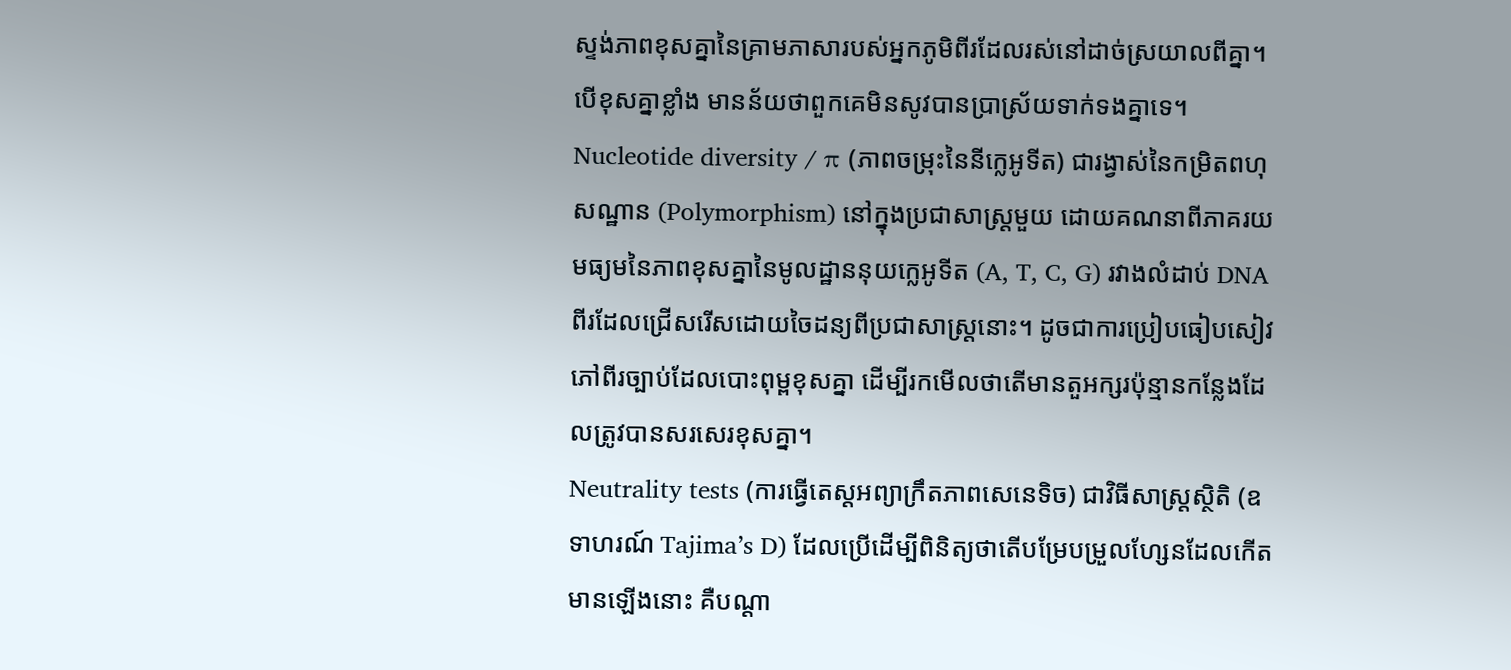ស្ទង់ភាពខុសគ្នានៃគ្រាមភាសារបស់អ្នកភូមិពីរដែលរស់នៅដាច់ស្រយាលពីគ្នា។ បើខុសគ្នាខ្លាំង មានន័យថាពួកគេមិនសូវបានប្រាស្រ័យទាក់ទងគ្នាទេ។
Nucleotide diversity / π (ភាពចម្រុះនៃនីក្លេអូទីត) ជារង្វាស់នៃកម្រិតពហុសណ្ឋាន (Polymorphism) នៅក្នុងប្រជាសាស្ត្រមួយ ដោយគណនាពីភាគរយមធ្យមនៃភាពខុសគ្នានៃមូលដ្ឋាននុយក្លេអូទីត (A, T, C, G) រវាងលំដាប់ DNA ពីរដែលជ្រើសរើសដោយចៃដន្យពីប្រជាសាស្ត្រនោះ។ ដូចជាការប្រៀបធៀបសៀវភៅពីរច្បាប់ដែលបោះពុម្ពខុសគ្នា ដើម្បីរកមើលថាតើមានតួអក្សរប៉ុន្មានកន្លែងដែលត្រូវបានសរសេរខុសគ្នា។
Neutrality tests (ការធ្វើតេស្តអព្យាក្រឹតភាពសេនេទិច) ជាវិធីសាស្ត្រស្ថិតិ (ឧទាហរណ៍ Tajima’s D) ដែលប្រើដើម្បីពិនិត្យថាតើបម្រែបម្រួលហ្សែនដែលកើតមានឡើងនោះ គឺបណ្តា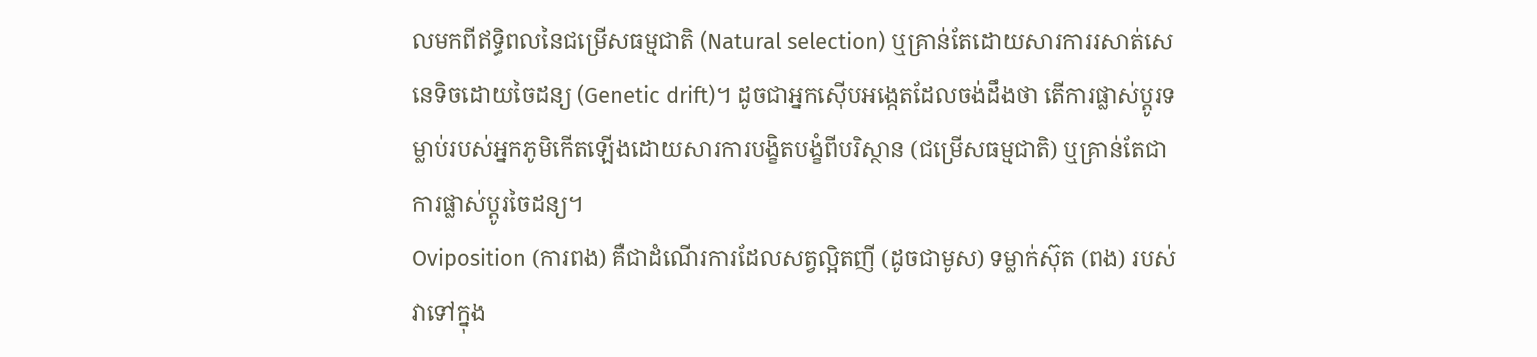លមកពីឥទ្ធិពលនៃជម្រើសធម្មជាតិ (Natural selection) ឬគ្រាន់តែដោយសារការរសាត់សេនេទិចដោយចៃដន្យ (Genetic drift)។ ដូចជាអ្នកស៊ើបអង្កេតដែលចង់ដឹងថា តើការផ្លាស់ប្តូរទម្លាប់របស់អ្នកភូមិកើតឡើងដោយសារការបង្ខិតបង្ខំពីបរិស្ថាន (ជម្រើសធម្មជាតិ) ឬគ្រាន់តែជាការផ្លាស់ប្តូរចៃដន្យ។
Oviposition (ការពង) គឺជាដំណើរការដែលសត្វល្អិតញី (ដូចជាមូស) ទម្លាក់ស៊ុត (ពង) របស់វាទៅក្នុង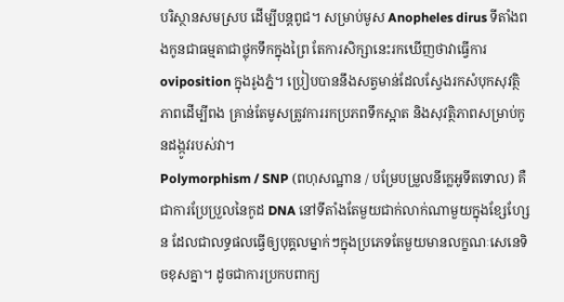បរិស្ថានសមស្រប ដើម្បីបន្តពូជ។ សម្រាប់មូស Anopheles dirus ទីតាំងពងកូនជាធម្មតាជាថ្លុកទឹកក្នុងព្រៃ តែការសិក្សានេះរកឃើញថាវាធ្វើការ oviposition ក្នុងរូងភ្នំ។ ប្រៀបបាននឹងសត្វមាន់ដែលស្វែងរកសំបុកសុវត្ថិភាពដើម្បីពង គ្រាន់តែមូសត្រូវការរកប្រភពទឹកស្អាត និងសុវត្ថិភាពសម្រាប់កូនដង្កូវរបស់វា។
Polymorphism / SNP (ពហុសណ្ឋាន / បម្រែបម្រួលនីក្លេអូទីតទោល) គឺជាការប្រែប្រួលនៃកូដ DNA នៅទីតាំងតែមួយជាក់លាក់ណាមួយក្នុងខ្សែហ្សែន ដែលជាលទ្ធផលធ្វើឲ្យបុគ្គលម្នាក់ៗក្នុងប្រភេទតែមួយមានលក្ខណៈសេនេទិចខុសគ្នា។ ដូចជាការប្រកបពាក្យ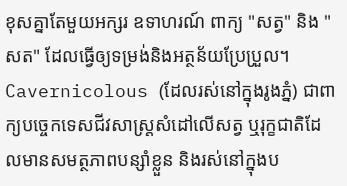ខុសគ្នាតែមួយអក្សរ ឧទាហរណ៍ ពាក្យ "សត្វ" និង "សត" ដែលធ្វើឲ្យទម្រង់និងអត្ថន័យប្រែប្រួល។
Cavernicolous (ដែលរស់នៅក្នុងរូងភ្នំ) ជាពាក្យបច្ចេកទេសជីវសាស្ត្រសំដៅលើសត្វ ឬរុក្ខជាតិដែលមានសមត្ថភាពបន្សាំខ្លួន និងរស់នៅក្នុងប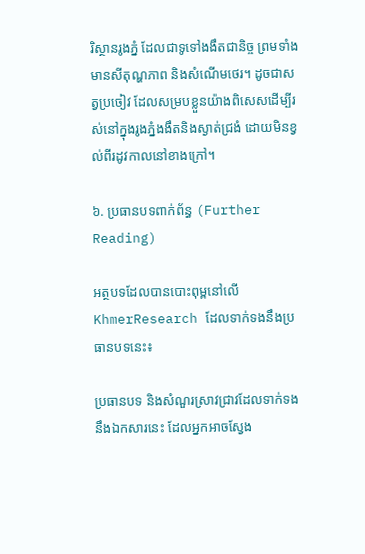រិស្ថានរូងភ្នំ ដែលជាទូទៅងងឹតជានិច្ច ព្រមទាំងមានសីតុណ្ហភាព និងសំណើមថេរ។ ដូចជាសត្វប្រចៀវ ដែលសម្របខ្លួនយ៉ាងពិសេសដើម្បីរស់នៅក្នុងរូងភ្នំងងឹតនិងស្ងាត់ជ្រងំ ដោយមិនខ្វល់ពីរដូវកាលនៅខាងក្រៅ។

៦. ប្រធានបទពាក់ព័ន្ធ (Further Reading)

អត្ថបទដែលបានបោះពុម្ពនៅលើ KhmerResearch ដែលទាក់ទងនឹងប្រធានបទនេះ៖

ប្រធានបទ និងសំណួរស្រាវជ្រាវដែលទាក់ទងនឹងឯកសារនេះ ដែលអ្នកអាចស្វែង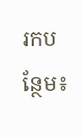រកបន្ថែម៖